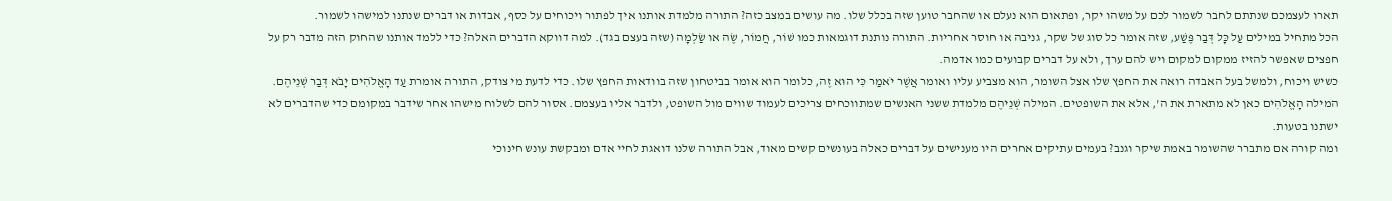תארו לעצמכם שנתתם לחבר לשמור לכם על משהו יקר, ופתאום הוא נעלם או שהחבר טוען שזה בכלל שלו. מה עושים במצב כזה? התורה מלמדת אותנו איך לפתור ויכוחים על כסף, אבדות או דברים שנתנו למישהו לשמור.
הכל מתחיל במילים עַל כָּל דְּבַר פֶּשַׁע, שזה אומר כל סוג של שקר, גניבה או חוסר אחריות. התורה נותנת דוגמאות כמו שׁוֹר, חֲמוֹר, שֶׂה או שַׂלְמָה (שזה בעצם בגד). למה דווקא הדברים האלה? כדי ללמד אותנו שהחוק הזה מדבר רק על חפצים שאפשר להזיז ממקום למקום ויש להם ערך, ולא על דברים קבועים כמו אדמה.
כשיש ויכוח, ולמשל בעל האבדה רואה את החפץ שלו אצל השומר, הוא מצביע עליו ואומר אֲשֶׁר יֹאמַר כִּי הוּא זֶה, כלומר הוא אומר בביטחון שזה בוודאות החפץ שלו. כדי לדעת מי צודק, התורה אומרת עַד הָאֱלֹהִים יָבֹא דְּבַר שְׁנֵיהֶם. המילה הָאֱלֹהִים כאן לא מתארת את ה', אלא את השופטים. המילה שְׁנֵיהֶם מלמדת ששני האנשים שמתווכחים צריכים לעמוד שווים מול השופט, ולדבר אליו בעצמם. אסור להם לשלוח מישהו אחר שידבר במקומם כדי שהדברים לא ישתנו בטעות.
ומה קורה אם מתברר שהשומר באמת שיקר וגנב? בעמים עתיקים אחרים היו מענישים על דברים כאלה בעונשים קשים מאוד, אבל התורה שלנו דואגת לחיי אדם ומבקשת עונש חינוכי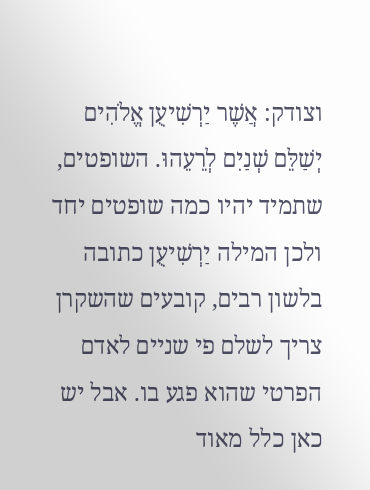וצודק: אֲשֶׁר יַרְשִׁיעֻן אֱלֹהִים יְשַׁלֵּם שְׁנַיִם לְרֵעֵהוּ. השופטים, שתמיד יהיו כמה שופטים יחד ולכן המילה יַרְשִׁיעֻן כתובה בלשון רבים, קובעים שהשקרן צריך לשלם פי שניים לאדם הפרטי שהוא פגע בו. אבל יש כאן כלל מאוד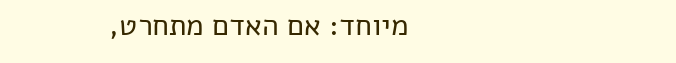מיוחד: אם האדם מתחרט,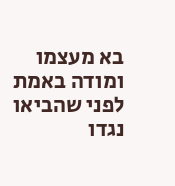בא מעצמו ומודה באמת לפני שהביאו נגדו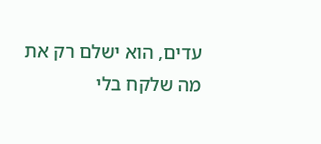עדים, הוא ישלם רק את מה שלקח בלי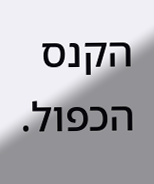הקנס הכפול.